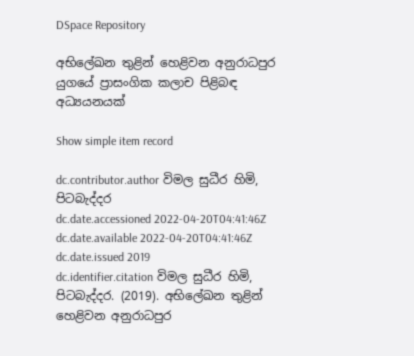DSpace Repository

අභිලේඛන තුළින් හෙළිවන අනුරාධපුර යුගයේ ප්‍රාසංගික කලාච පිළිබඳ අධ්‍යයනයක්

Show simple item record

dc.contributor.author විමල සුධීර හිමි, පිටබැද්දර
dc.date.accessioned 2022-04-20T04:41:46Z
dc.date.available 2022-04-20T04:41:46Z
dc.date.issued 2019
dc.identifier.citation විමල සුධීර හිමි, පිටබැද්දර. (2019). අභිලේඛන තුළින් හෙළිවන අනුරාධපුර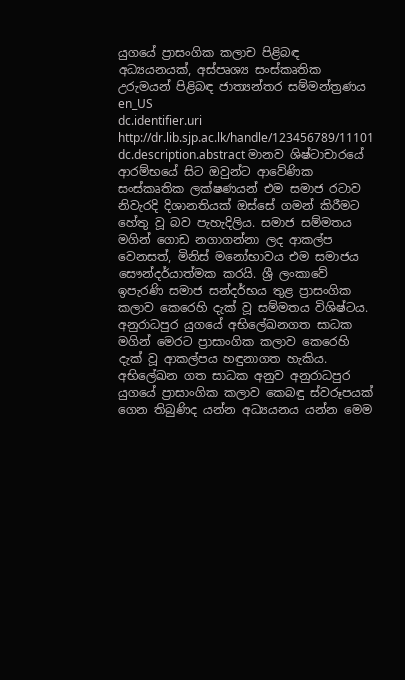යුගයේ ප්‍රාසංගික කලාච පිළිබඳ අධ්‍යයනයක්, අස්පෘශ්‍ය සංස්කෘතික උරුමයන් පිළිබඳ ජාත්‍යන්තර සම්මන්ත්‍රණය en_US
dc.identifier.uri http://dr.lib.sjp.ac.lk/handle/123456789/11101
dc.description.abstract මානව ශිෂ්ටාචාරයේ ආරම්භයේ සිට ඔවුන්ට ආවේණික සංස්කෘතික ලක්ෂණයන් එම සමාජ රටාව නිවැරදි දිශානතියක් ඔස්සේ ගමන් කිරීමට හේතු වූ බව පැහැදිලිය. සමාජ සම්මතය මගින් ගොඩ නගාගන්නා ලද ආකල්ප වෙනසත්, මිනිස් මනෝභාවය එම සමාජය සෞන්දර්යාත්මක කරයි. ශ්‍රී ලංකාවේ ඉපැරණි සමාජ සන්දර්භය තුළ ප්‍රාසංගික කලාව කෙරෙහි දැක් වූ සම්මතය විශිෂ්ටය. අනුරාධපුර යුගයේ අභිලේඛනගත සාධක මගින් මෙරට ප්‍රාසාංගික කලාව කෙරෙහි දැක් වූ ආකල්පය හඳුනාගත හැකිය. අභිලේඛන ගත සාධක අනුව අනුරාධපුර යුගයේ ප්‍රාසාංගික කලාව කෙබඳු ස්වරූපයක් ගෙන තිබුණිද යන්න අධ්‍යයනය යන්න මෙම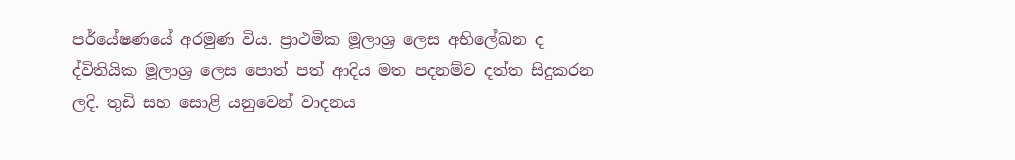පර්යේෂණයේ අරමුණ විය. ප්‍රාථමික මූලාශ්‍ර ලෙස අභිලේඛන ද ද්විතියික මූලාශ්‍ර ලෙස පොත් පත් ආදිය මත පදනම්ව දත්ත සිදුකරන ලදි. තුඩි සහ සොළි යනුවෙන් වාදනය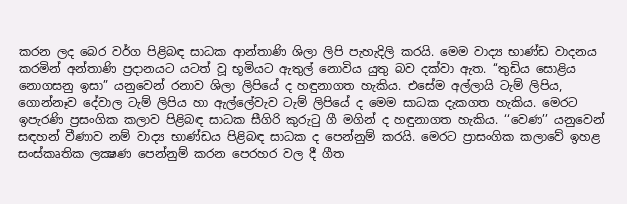කරන ලද බෙර වර්ග පිළිබඳ සාධක ආන්තාණි ශිලා ලිපි පැහැදිලි කරයි. මෙම වාද්‍ය භාණ්ඩ වාදනය කරමින් අන්තාණි ප්‍රදානයට යටත් වූ භූමියට ඇතුල් නොවිය යුතු බව දක්වා ඇත. ‘‘තුඩිය සොළිය නොගසනු ඉසා” යනුවෙන් රනාව ශිලා ලිපියේ ද හඳුනාගත හැකිය. එසේම අල්ලායි ටැම් ලිපිය, ගොන්නෑව දේවාල ටැම් ලිපිය හා ඇල්ලේවැව ටැම් ලිපියේ ද මෙම සාධක දැකගත හැකිය. මෙරට ඉපැරණි ප්‍රසංගික කලාව පිළිබඳ සාධක සීගිරි කුරුටු ගී මගින් ද හඳුනාගත හැකිය. ‘‘වෙණ’’ යනුවෙන් සඳහන් වීණාව නම් වාද්‍ය භාණ්ඩය පිළිබඳ සාධක ද පෙන්නුම් කරයි. මෙරට ප්‍රාසංගික කලාවේ ඉහළ සංස්කෘතික ලක්‍ෂණ පෙන්නුම් කරන පෙරහර වල දී ගීත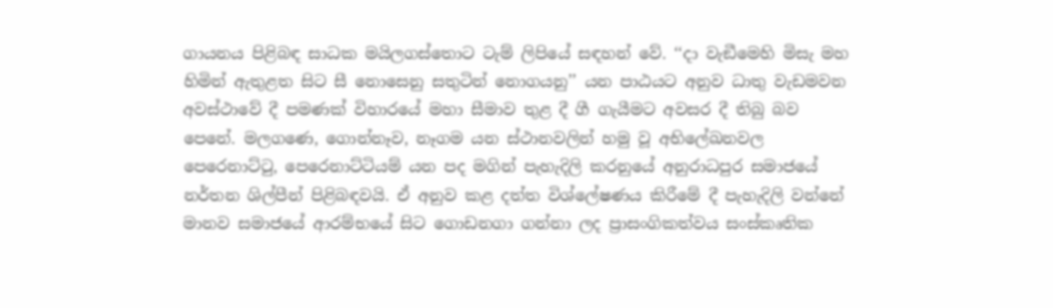ගායනය පිළිබඳ සාධක මයිලගස්තොට ටැම් ලිපියේ සඳහන් වේ. ‘‘දා වැඞීමෙහි මිසැ මහ හිමින් ඇතුළත සිට සී නොසෙනු සතුටින් නොගයනු’’ යන පාඨයට අනුව ධාතු වැඩමවන අවස්ථාවේ දී පමණක් විහාරයේ මහා සීමාව තුළ දී ගී ගැයීමට අවසර දී තිබු බව පෙනේ. මලගණෙ, ගොන්නෑව, නෑගම යන ස්ථානවලින් හමු වූ අභිලේඛනවල පෙරෙනාට්ටු, පෙරෙනාට්ටියම් යන පද මගින් පැහැදිලි කරනුයේ අනුරාධපුර සමාජයේ නර්තන ශිල්පීන් පිළිබඳවයි. ඒ අනුව කළ දත්ත විශ්ලේෂණය කිරීමේ දී පැහැදිලි වන්නේ මානව සමාජයේ ආරම්භයේ සිට ගොඩනගා ගන්නා ලද ප්‍රාසංගිකත්වය සංස්කෘතික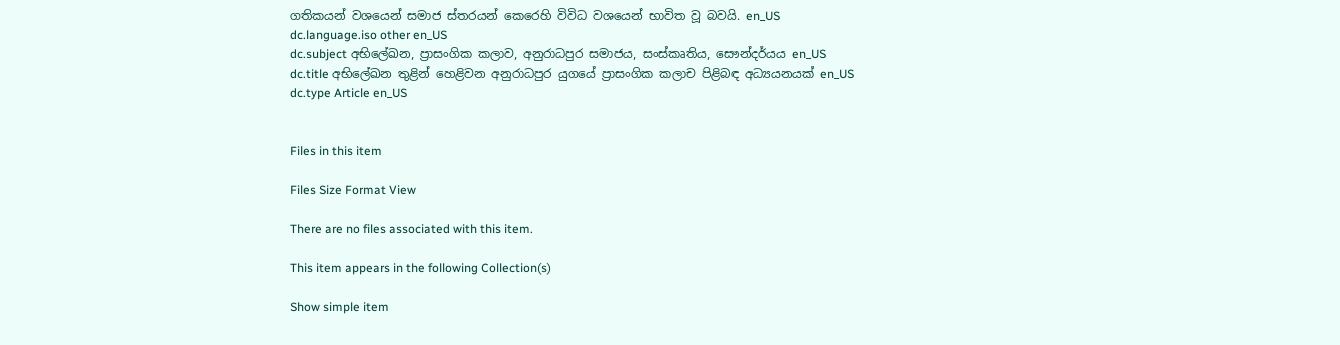ගතිකයන් වශයෙන් සමාජ ස්තරයන් කෙරෙහි විවිධ වශයෙන් භාවිත වූ බවයි. en_US
dc.language.iso other en_US
dc.subject අභිලේඛන, ප්‍රාසංගික කලාව, අනුරාධපුර සමාජය, සංස්කෘතිය, සෞන්දර්යය en_US
dc.title අභිලේඛන තුළින් හෙළිවන අනුරාධපුර යුගයේ ප්‍රාසංගික කලාච පිළිබඳ අධ්‍යයනයක් en_US
dc.type Article en_US


Files in this item

Files Size Format View

There are no files associated with this item.

This item appears in the following Collection(s)

Show simple item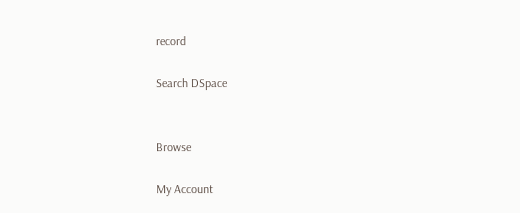record

Search DSpace


Browse

My Account